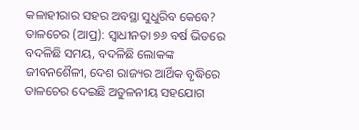କଳାହୀରାର ସହର ଅବସ୍ଥା ସୁଧୁରିବ କେବେ?
ତାଳଚେର (ଆପ୍ର): ସ୍ୱାଧୀନତା ୭୬ ବର୍ଷ ଭିତରେ ବଦଳିଛି ସମୟ, ବଦଳିଛି ଲୋକଙ୍କ ଜୀବନଶୈଳୀ, ଦେଶ ରାଜ୍ୟର ଆର୍ଥିକ ବୃଦ୍ଧିରେ ତାଳଚେର ଦେଇଛି ଅତୁଳନୀୟ ସହଯୋଗ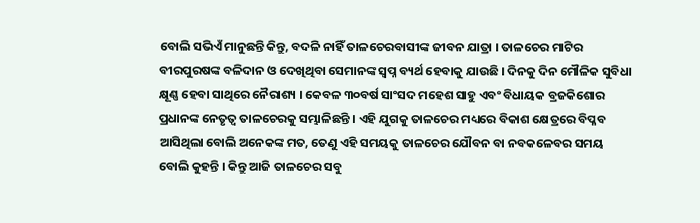ବୋଲି ସଭିଏଁ ମାନୁଛନ୍ତି କିନ୍ତୁ, ବଦଳି ନାହିଁ ତାଳଚେରବାସୀଙ୍କ ଜୀବନ ଯାତ୍ରା । ତାଳଚେର ମାଟିର ବୀରପୁରଷଙ୍କ ବଳିଦାନ ଓ ଦେଖିଥିବା ସେମାନଙ୍କ ସ୍ୱପ୍ନ ବ୍ୟର୍ଥ ହେବାକୁ ଯାଉଛି । ଦିନକୁ ଦିନ ମୌଳିକ ସୁବିଧା କ୍ଷୂଣ୍ଣ ହେବା ସାଥିରେ ନୈରାଶ୍ୟ । କେବଳ ୩୦ବର୍ଷ ସାଂସଦ ମହେଶ ସାହୁ ଏବଂ ବିଧାୟକ ବ୍ରଜକିଶୋର ପ୍ରଧାନଙ୍କ ନେତୃତ୍ୱ ତାଳଚେରକୁ ସମ୍ଭାଳିଛନ୍ତି । ଏହି ଯୁଗକୁ ତାଳଚେର ମଧ୍ୟରେ ବିକାଶ କ୍ଷେତ୍ରରେ ବିପ୍ଳବ ଆସିଥିଲା ବୋଲି ଅନେକଙ୍କ ମତ, ତେଣୁ ଏହି ସମୟକୁ ତାଳଚେର ଯୌବନ ବା ନବକଳେବର ସମୟ ବୋଲି କୁହନ୍ତି । କିନ୍ତୁ ଆଜି ତାଳଚେର ସବୁ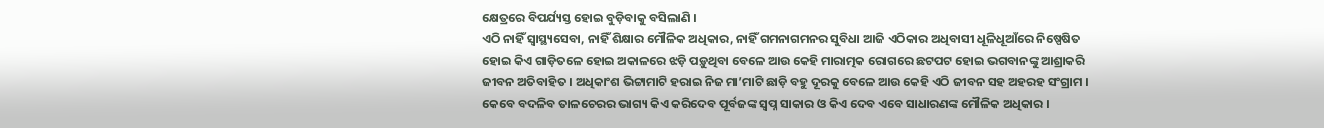କ୍ଷେତ୍ରରେ ବିପର୍ଯ୍ୟସ୍ତ ହୋଇ ବୁଡ଼ିବାକୁ ବସିଲାଣି ।
ଏଠି ନାହିଁ ସ୍ୱାସ୍ଥ୍ୟସେବା, ନାହିଁ ଶିକ୍ଷାର ମୌଳିକ ଅଧିକାର, ନାହିଁ ଗମନାଗମନର ସୁବିଧା ଆଜି ଏଠିକାର ଅଧିବାସୀ ଧୂଳିଧୂଆଁରେ ନିଷ୍ପେଷିତ ହୋଇ କିଏ ଗାଡ଼ିତଳେ ହୋଇ ଅକାଳରେ ଝଡ଼ି ପଡ଼ୁଥିବା ବେଳେ ଆଉ କେହି ମାରାତ୍ମକ ରୋଗରେ ଛଟପଟ ହୋଇ ଭଗବାନଙ୍କୁ ଆଶ୍ରାକରି ଜୀବନ ଅତିବାହିତ । ଅଧିକାଂଶ ଭିଟ୍ଟାମାଟି ହରାଇ ନିଜ ମା’ମାଟି ଛାଡ଼ି ବହୁ ଦୂରକୁ ବେଳେ ଆଉ କେହି ଏଠି ଜୀବନ ସହ ଅହରହ ସଂଗ୍ରାମ । କେବେ ବଦଳିବ ତାଳଚେରର ଭାଗ୍ୟ କିଏ କରିଦେବ ପୂର୍ବଜଙ୍କ ସ୍ୱପ୍ନ ସାକାର ଓ କିଏ ଦେବ ଏବେ ସାଧାରଣଙ୍କ ମୌଳିକ ଅଧିକାର ।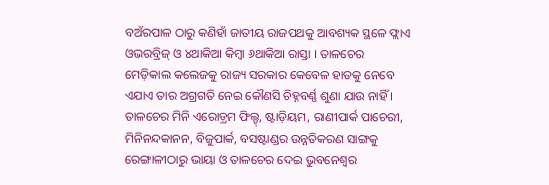ବଅଁରପାଳ ଠାରୁ କଣିହାଁ ଜାତୀୟ ରାଜପଥକୁ ଆବଶ୍ୟକ ସ୍ଥଳେ ଫ୍ଲାଏ ଓଭରବ୍ରିଜ୍ ଓ ୪ଥାକିଆ କିମ୍ବା ୬ଥାକିଆ ରାସ୍ତା । ତାଳଚେର ମେଡ଼ିକାଲ କଲେଜକୁ ରାଜ୍ୟ ସରକାର କେବେଳ ହାତକୁ ନେବେ ଏଯାଏ ତାର ଅଗ୍ରଗତି ନେଇ କୌଣସି ଚିହ୍ନବର୍ଣ୍ଣ ଶୁଣା ଯାଉ ନାହିଁ । ତାଳଚେର ମିନି ଏରୋଡ଼୍ରମ ଫିଲ୍ଡ୍, ଷ୍ଟାଡ଼ିୟମ, ରାଣୀପାର୍କ ପାଚେରୀ, ମିନିନନ୍ଦକାନନ, ବିଜୁପାର୍କ, ବସଷ୍ଟାଣ୍ଡର ଉନ୍ନତିକରଣ ସାଙ୍ଗକୁ ରେଙ୍ଗାଳୀଠାରୁ ଭାୟା ଓ ତାଳଚେର ଦେଇ ଭୁବନେଶ୍ୱର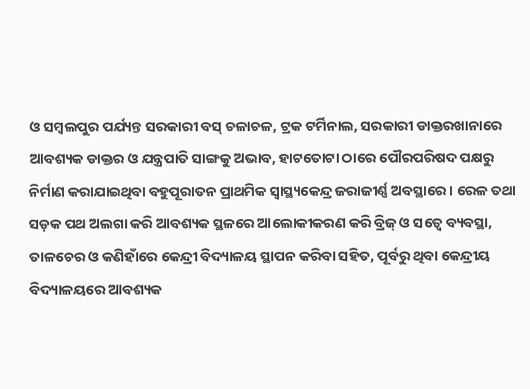ଓ ସମ୍ବଲପୁର ପର୍ଯ୍ୟନ୍ତ ସରକାରୀ ବସ୍ ଚଳାଚଳ, ଟ୍ରକ ଟର୍ମିନାଲ, ସରକାରୀ ଡାକ୍ତରଖାନାରେ ଆବଶ୍ୟକ ଡାକ୍ତର ଓ ଯନ୍ତ୍ରପାତି ସାଙ୍ଗକୁ ଅଭାବ, ହାଟତୋଟା ଠାରେ ପୌରପରିଷଦ ପକ୍ଷରୁ ନିର୍ମାଣ କରାଯାଇଥିବା ବହୁପୂରାତନ ପ୍ରାଥମିକ ସ୍ୱାସ୍ଥ୍ୟକେନ୍ଦ୍ର ଜରାଜୀର୍ଣ୍ଣ ଅବସ୍ଥାରେ । ରେଳ ତଥା ସଡ଼କ ପଥ ଅଲଗା କରି ଆବଶ୍ୟକ ସ୍ଥଳରେ ଆଲୋକୀକରଣ କରି ବ୍ରିଜ୍ ଓ ସତ୍ୱେ ବ୍ୟବସ୍ଥା, ତାଳଚେର ଓ କଣିହାଁରେ କେନ୍ଦ୍ରୀ ବିଦ୍ୟାଳୟ ସ୍ଥାପନ କରିବା ସହିତ, ପୂର୍ବରୁ ଥିବା କେନ୍ଦ୍ରୀୟ ବିଦ୍ୟାଳୟରେ ଆବଶ୍ୟକ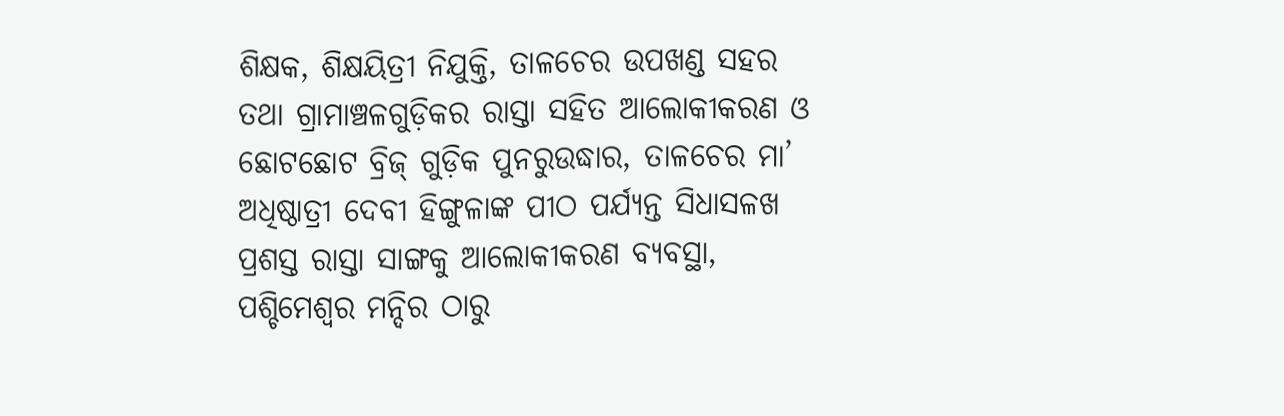ଶିକ୍ଷକ, ଶିକ୍ଷୟିତ୍ରୀ ନିଯୁକ୍ତି, ତାଳଚେର ଉପଖଣ୍ଡ ସହର ତଥା ଗ୍ରାମାଞ୍ଚଳଗୁଡ଼ିକର ରାସ୍ତା ସହିତ ଆଲୋକୀକରଣ ଓ ଛୋଟଛୋଟ ବ୍ରିଜ୍ ଗୁଡ଼ିକ ପୁନରୁଉଦ୍ଧାର, ତାଳଚେର ମା’ ଅଧିଷ୍ଠାତ୍ରୀ ଦେବୀ ହିଙ୍ଗୁଳାଙ୍କ ପୀଠ ପର୍ଯ୍ୟନ୍ତ ସିଧାସଳଖ ପ୍ରଶସ୍ତ ରାସ୍ତା ସାଙ୍ଗକୁ ଆଲୋକୀକରଣ ବ୍ୟବସ୍ଥା, ପଶ୍ଚିମେଶ୍ୱର ମନ୍ଦିର ଠାରୁ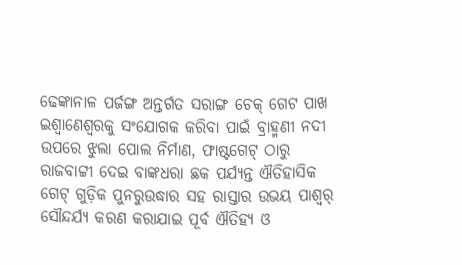ଢେଙ୍କାନାଳ ପର୍ଜଙ୍ଗ ଅନ୍ତର୍ଗତ ସରାଙ୍ଗ ଚେକ୍ ଗେଟ ପାଖ ଇଶ୍ୱାଣେଶ୍ୱରକୁ ସଂଯୋଗକ କରିବା ପାଇଁ ବ୍ରାହ୍ମଣୀ ନଦୀ ଉପରେ ଝୁଲା ପୋଲ ନିର୍ମାଣ, ଫାଷ୍ଟଗେଟ୍ ଠାରୁ ରାଜବାଟ୍ଟୀ ଦେଇ ବାଙ୍କଧରା ଛକ ପର୍ଯ୍ୟନ୍ତ ଐତିହାସିକ ଗେଟ୍ ଗୁଡ଼ିକ ପୁନରୁଉଦ୍ଧାର ସହ ରାସ୍ତାର ଉଭୟ ପାଶ୍ୱର୍ ସୌନ୍ଦର୍ଯ୍ୟ କରଣ କରାଯାଇ ପୂର୍ବ ଐତିହ୍ୟ ଓ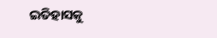ଇତିହାସକୁ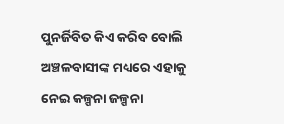ପୁନର୍ଜିବିତ କିଏ କରିବ ବୋଲି ଅଞ୍ଚଳବାସୀଙ୍କ ମଧ୍ୟରେ ଏହାକୁ ନେଇ କଳ୍ପନା ଜଳ୍ପନା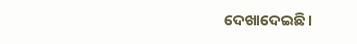ଦେଖାଦେଇଛି ।